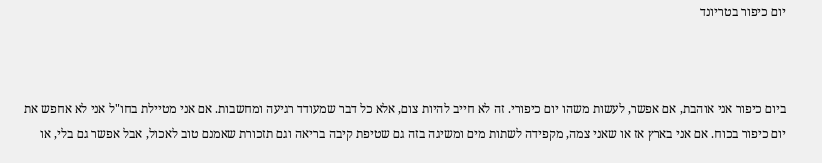יום כיפור בטריונד



ביום כיפור אני אוהבת, אם אפשר, לעשות משהו יום כיפורי. זה לא חייב להיות צום, אלא כל דבר שמעודד רגיעה ומחשבות. אם אני מטיילת בחו"ל אני לא אחפש את יום כיפור בכוח. אם אני בארץ אז או שאני צמה, מקפידה לשתות מים ומשיגה בזה גם שטיפת קיבה בריאה וגם תזכורת שאמנם טוב לאכול, אבל אפשר גם בלי, או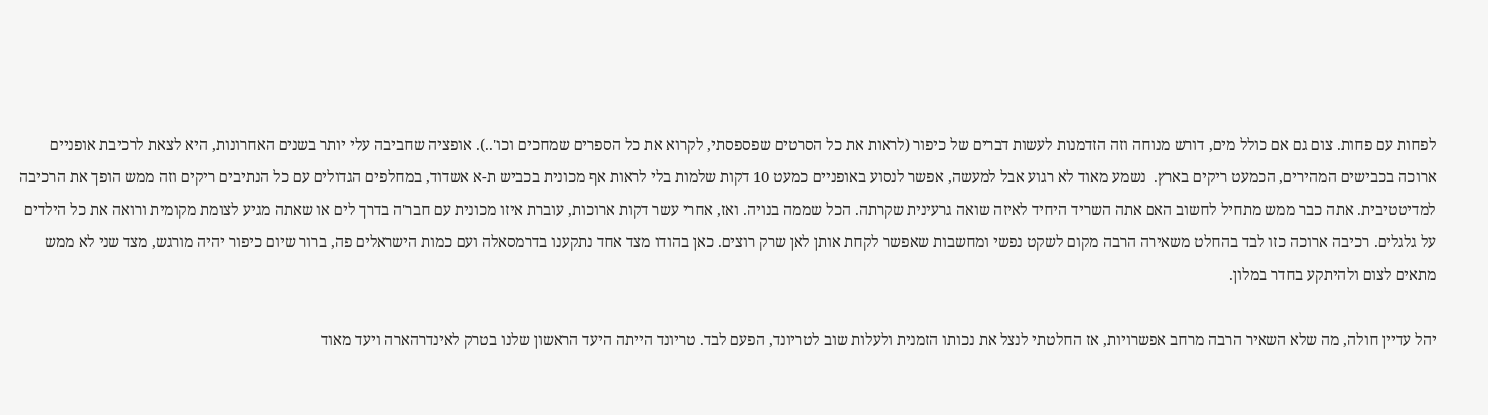לפחות עם פחות. צום גם אם כולל מים, דורש מנוחה וזה הזדמנות לעשות דברים של כיפור (לראות את כל הסרטים שפספסתי, לקרוא את כל הספרים שמחכים וכו'..). אופציה שחביבה עלי יותר בשנים האחרונות, היא לצאת לרכיבת אופניים ארוכה בכבישים המהירים, הכמעט ריקים בארץ.  נשמע מאוד לא רגוע אבל למעשה, אפשר לנסוע באופניים כמעט 10 דקות שלמות בלי לראות אף מכונית בכביש ת-א אשדוד, במחלפים הגדולים עם כל הנתיבים ריקים וזה ממש הופך את הרכיבה למדיטטיבית. אתה כבר ממש מתחיל לחשוב האם אתה השריד היחיד לאיזה שואה גרעינית שקרתה. הכל שממה בנויה. ואז, אחרי עשר דקות ארוכות, עוברת איזו מכונית עם חבר'ה בדרך לים או שאתה מגיע לצומת מקומית ורואה את כל הילדים על גלגלים. רכיבה ארוכה כזו לבד בהחלט משאירה הרבה מקום לשקט נפשי ומחשבות שאפשר לקחת אותן לאן שרק רוצים. כאן בהודו מצד אחד נתקענו בדרמסאלה ועם כמות הישראלים פה, ברור שיום כיפור יהיה מורגש, מצד שני לא ממש מתאים לצום ולהיתקע בחדר במלון.

יהל עדיין חולה, מה שלא השאיר הרבה מרחב אפשרויות, אז החלטתי לנצל את נכותו הזמנית ולעלות שוב לטריונד, הפעם לבד. טריונד הייתה היעד הראשון שלנו בטרק לאינדרהארה ויעד מאוד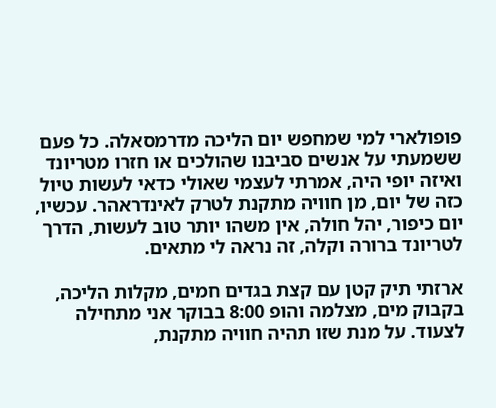פופולארי למי שמחפש יום הליכה מדרמסאלה. כל פעם ששמעתי על אנשים סביבנו שהולכים או חזרו מטריונד ואיזה יופי היה, אמרתי לעצמי שאולי כדאי לעשות טיול כזה של יום, מן חוויה מתקנת לטרק לאינדראהר. עכשיו, יום כיפור, יהל חולה, אין משהו יותר טוב לעשות, הדרך לטריונד ברורה וקלה, זה נראה לי מתאים.

ארזתי תיק קטן עם קצת בגדים חמים, מקלות הליכה, בקבוק מים, מצלמה והופ 8:00 בבוקר אני מתחילה לצעוד. על מנת שזו תהיה חוויה מתקנת,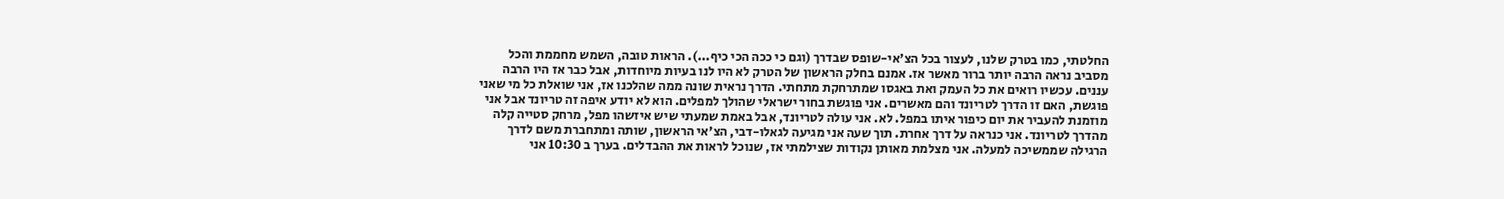החלטתי, כמו בטרק שלנו, לעצור בכל הצ'אי-שופס שבדרך (וגם כי ככה הכי כיף...). הראות טובה, השמש מחממת והכל מסביב נראה הרבה יותר ברור מאשר אז. אמנם בחלק הראשון של הטרק לא היו לנו בעיות מיוחדות, אבל כבר אז היו הרבה עננים. עכשיו רואים את כל העמק ואת באגסו שמתרחקת מתחתי. הדרך נראית שונה ממה שהלכנו אז, אני שואלת כל מי שאני פוגשת, האם זו הדרך לטריונד והם מאשרים. אני פוגשת בחור ישראלי שהולך למפלים. הוא לא יודע איפה זה טריונד אבל אני מוזמנת להעביר את יום כיפור איתו במפל. לא. אני עולה לטריונד, אבל באמת שמעתי שיש איזשהו מפל, מרחק סטייה קלה מהדרך לטריונד. אני כנראה על דרך אחרת. תוך שעה אני מגיעה לגאלו-דבי, הצ'אי הראשון, שותה ומתחברת משם לדרך הרגילה שממשיכה למעלה. אני מצלמת מאותן נקודות שצילמתי אז, שנוכל לראות את ההבדלים. בערך ב 10:30 אני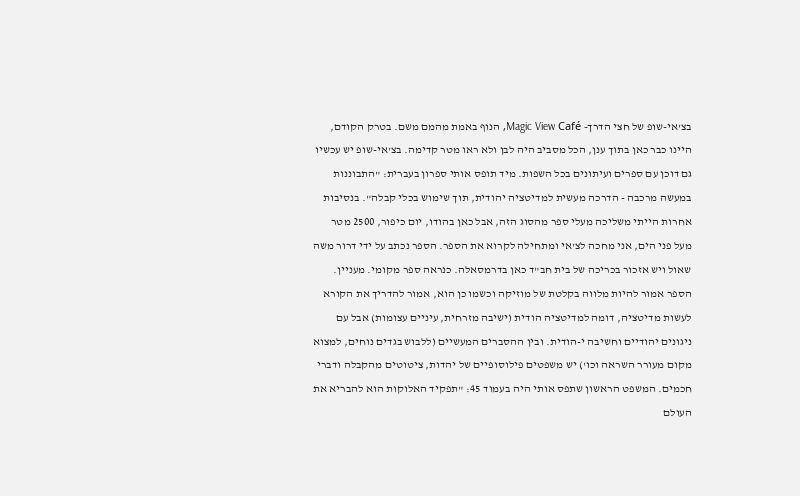בצ'אי-שופ של חצי הדרך- Magic View Café, הנוף באמת מהמם משם. בטרק הקודם, היינו כבר כאן בתוך ענן, הכל מסביב היה לבן ולא ראו מטר קדימה. בצ'אי-שופ יש עכשיו גם דוכן עם ספרים ועיתונים בכל השפות. מיד תופס אותי ספרון בעברית: "התבוננות במעשה מרכבה - הדרכה מעשית למדיטציה יהודית, תוך שימוש בכלי קבלה". בנסיבות אחרות הייתי משליכה מעלי ספר מהסוג הזה, אבל כאן בהודו, יום כיפור, 2500 מטר מעל פני הים, אני מחכה לצ'אי ומתחילה לקרוא את הספר. הספר נכתב על ידי דרור משה שאול ויש אזכור בכריכה של בית חב"ד כאן בדרמסאלה. כנראה ספר מקומי. מעניין. הספר אמור להיות מלווה בקלטת של מוזיקה וכשמו כן הוא, אמור להדריך את הקורא לעשות מדיטציה, דומה למדיטציה הודית (ישיבה מזרחית, עיניים עצומות) אבל עם ניגונים יהודיים וחשיבה י-הודית. ובין ההסברים המעשיים (ללבוש בגדים נוחים, למצוא מקום מעורר השראה וכו') יש משפטים פילוסופיים של יהדות, ציטוטים מהקבלה ודברי חכמים. המשפט הראשון שתפס אותי היה בעמוד 45: "תפקיד האלוקות הוא להבריא את העולם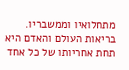מתחלואיו וממשבריו. בריאות העולם והאדם היא תחת אחריותו של כל אחד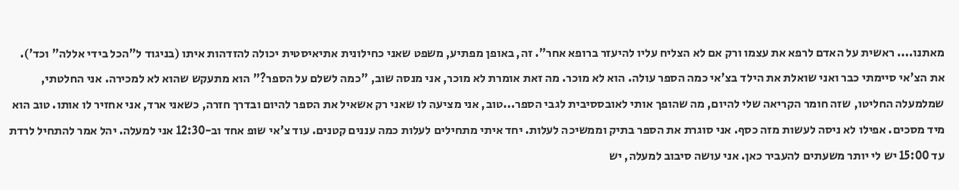מאתנו.... ראשית על האדם לרפא את עצמו ורק אם לא הצליח עליו להיעזר ברופא אחר". זה, באופן מפתיע, משפט שאני כחילונית אתיאיסטית יכולה להזדהות איתו (בניגוד ל"הכל בידי אללה" וכד'). את הצ'אי סיימתי כבר ואני שואלת את הילד בצ'אי כמה הספר עולה. הוא לא מוכר. מה זאת אומרת לא מוכר, אני מנסה שוב, "כמה לשלם על הספר?" הוא מתעקש שהוא לא למכירה. אני החלטתי, שמלמעלה החליטו, שזה חומר הקריאה שלי להיום, מה שהופך אותי לאובססיבית לגבי הספר...טוב, אני מציעה לו שאני רק אשאיל את הספר להיום ובדרך חזרה, כשאני ארד, אני אחזיר לו אותו. טוב הוא מיד מסכים. אפילו לא ניסה לעשות מזה כסף. אני סוגרת את הספר בתיק וממשיכה לעלות. יחד איתי מתחילים לעלות כמה עננים קטנים. עוד צ'אי שופ אחד וב-12:30 אני למעלה. יהל אמר להתחיל לרדת עד 15:00 יש לי יותר משעתים להעביר כאן. אני עושה סיבוב למעלה, יש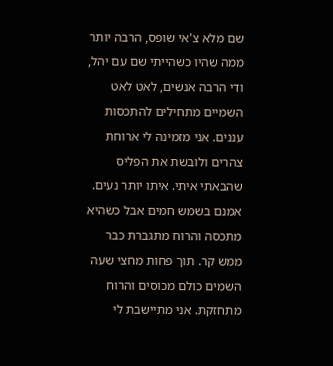שם מלא צ'אי שופס, הרבה יותר ממה שהיו כשהייתי שם עם יהל, ודי הרבה אנשים, לאט לאט השמיים מתחילים להתכסות עננים. אני מזמינה לי ארוחת צהרים ולובשת את הפליס שהבאתי איתי. איתו יותר נעים. אמנם בשמש חמים אבל כשהיא מתכסה והרוח מתגברת כבר ממש קר. תוך פחות מחצי שעה השמים כולם מכוסים והרוח מתחזקת. אני מתיישבת לי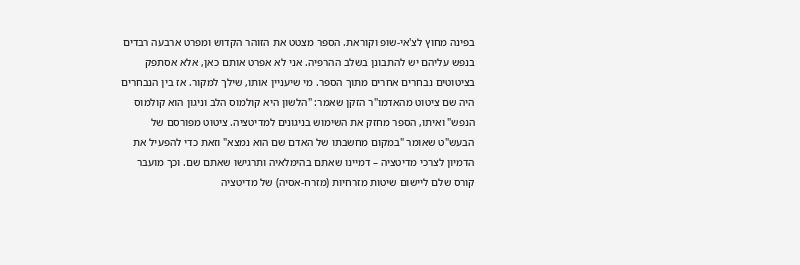בפינה מחוץ לצ'אי-שופ וקוראת. הספר מצטט את הזוהר הקדוש ומפרט ארבעה רבדים בנפש עליהם יש להתבונן בשלב ההרפיה. אני לא אפרט אותם כאן, אלא אסתפק בציטוטים נבחרים אחרים מתוך הספר. מי שיעניין אותו, שילך למקור. אז בין הנבחרים היה שם ציטוט מהאדמו"ר הזקן שאמר: "הלשון היא קולמוס הלב וניגון הוא קולמוס הנפש" ואיתו, הספר מחזק את השימוש בניגונים למדיטציה. ציטוט מפורסם של הבעש"ט שאומר "במקום מחשבתו של האדם שם הוא נמצא" וזאת כדי להפעיל את הדמיון לצרכי מדיטציה – דמיינו שאתם בהימלאיה ותרגישו שאתם שם. וכך מועבר קורס שלם ליישום שיטות מזרחיות (מזרח-אסיה) של מדיטציה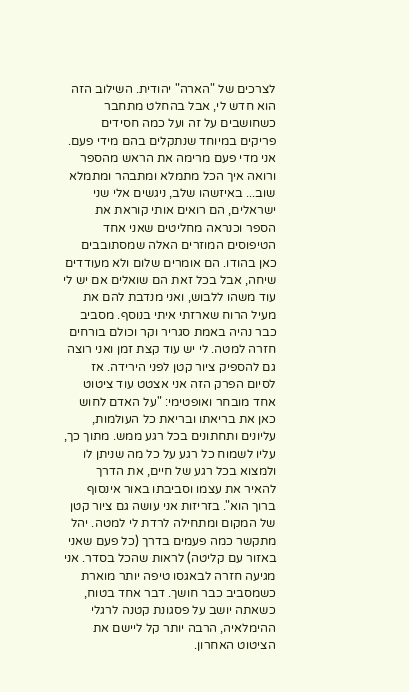לצרכים של "הארה" יהודית. השילוב הזה הוא חדש לי, אבל בהחלט מתחבר כשחושבים על זה ועל כמה חסידים פריקים במיוחד שנתקלים בהם מידי פעם. אני מדי פעם מרימה את הראש מהספר ורואה איך הכל מתמלא ומתבהר ומתמלא שוב... באיזשהו שלב, ניגשים אלי שני ישראלים, הם רואים אותי קוראת את הספר וכנראה מחליטים שאני אחד הטיפוסים המוזרים האלה שמסתובבים כאן בהודו. הם אומרים שלום ולא מעודדים שיחה, אבל בכל זאת הם שואלים אם יש לי עוד משהו ללבוש, ואני מנדבת להם את מעיל הרוח שארזתי איתי בנוסף. מסביב כבר נהיה באמת סגריר וקר וכולם בורחים חזרה למטה. לי יש עוד קצת זמן ואני רוצה גם להספיק ציור קטן לפני הירידה. אז לסיום הפרק הזה אני אצטט עוד ציטוט אחד מובחר ואופטימי: "על האדם לחוש כאן את בריאתו ובריאת כל העולמות, עליונים ותחתונים בכל רגע ממש. מתוך כך, עליו לשמוח כל רגע על כל מה שניתן לו ולמצוא בכל רגע של חיים, את הדרך להאיר את עצמו וסביבתו באור אינסוף ברוך הוא". בזריזות אני עושה גם ציור קטן של המקום ומתחילה לרדת לי למטה. יהל מתקשר כמה פעמים בדרך (כל פעם שאני באזור עם קליטה) לראות שהכל בסדר. אני מגיעה חזרה לבאגסו טיפה יותר מוארת כשמסביב כבר חושך. דבר אחד בטוח, כשאתה יושב על פסגונת קטנה לרגלי ההימלאיה, הרבה יותר קל ליישם את הציטוט האחרון.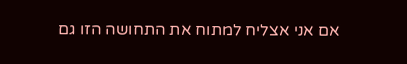אם אני אצליח למתוח את התחושה הזו גם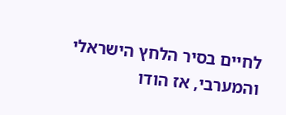לחיים בסיר הלחץ הישראלי והמערבי, אז הודו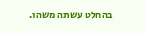בהחלט עשתה משהו.